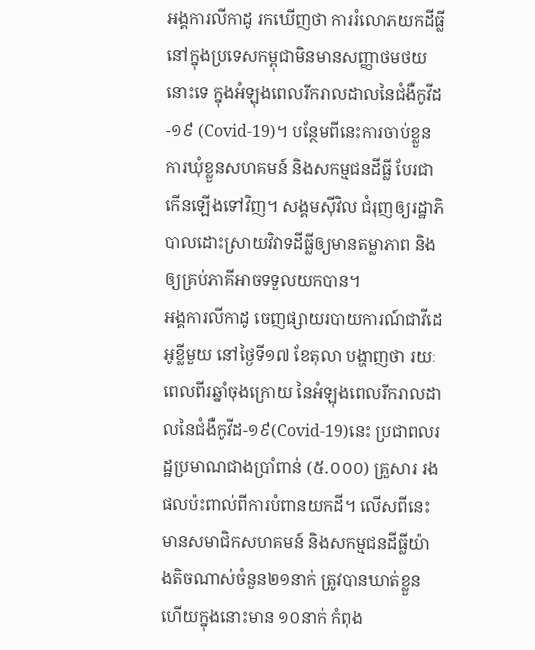អង្គការលីកាដូ រកឃើញថា ការរំលោភយកដីធ្លីនៅក្នុងប្រទេសកម្ពុជាមិនមានសញ្ញាថមថយនោះទេ ក្នុងអំឡុងពេលរីករាលដាលនៃជំងឺកូវីដ-១៩ (Covid-19)។ បន្ថែមពីនេះការចាប់ខ្លួន ការឃុំខ្លួនសហគមន៍ និងសកម្មជនដីធ្លី បែរជាកើនឡើងទៅវិញ។ សង្គមស៊ីវិល ជំរុញឲ្យរដ្ឋាភិបាលដោះស្រាយវិវាទដីធ្លីឲ្យមានតម្លាភាព និងឲ្យគ្រប់ភាគីអាចទទួលយកបាន។
អង្គការលីកាដូ ចេញផ្សាយរបាយការណ៍ជាវីដេអូខ្លីមួយ នៅថ្ងៃទី១៧ ខែតុលា បង្ហាញថា រយៈពេលពីរឆ្នាំចុងក្រោយ នៃអំឡុងពេលរីករាលដាលនៃជំងឺកូវីដ-១៩(Covid-19)នេះ ប្រជាពលរដ្ឋប្រមាណជាងប្រាំពាន់ (៥.០០០) គ្រួសារ រងផលប៉ះពាល់ពីការបំពានយកដី។ លើសពីនេះមានសមាជិកសហគមន៍ និងសកម្មជនដីធ្លីយ៉ាងតិចណាស់ចំនួន២១នាក់ ត្រូវបានឃាត់ខ្លួន ហើយក្នុងនោះមាន ១០នាក់ កំពុង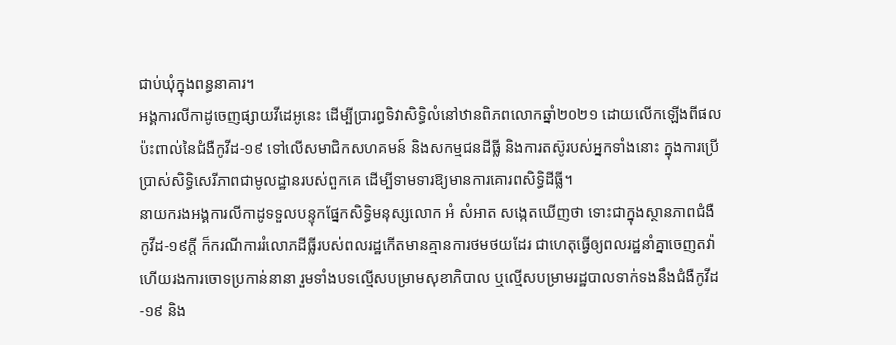ជាប់ឃុំក្នុងពន្ធនាគារ។
អង្គការលីកាដូចេញផ្សាយវីដេអូនេះ ដើម្បីប្រារព្ធទិវាសិទ្ធិលំនៅឋានពិភពលោកឆ្នាំ២០២១ ដោយលើកឡើងពីផលប៉ះពាល់នៃជំងឺកូវីដ-១៩ ទៅលើសមាជិកសហគមន៍ និងសកម្មជនដីធ្លី និងការតស៊ូរបស់អ្នកទាំងនោះ ក្នុងការប្រើប្រាស់សិទ្ធិសេរីភាពជាមូលដ្ឋានរបស់ពួកគេ ដើម្បីទាមទារឱ្យមានការគោរពសិទ្ធិដីធ្លី។
នាយករងអង្គការលីកាដូទទួលបន្ទុកផ្នែកសិទ្ធិមនុស្សលោក អំ សំអាត សង្កេតឃើញថា ទោះជាក្នុងស្ថានភាពជំងឺកូវីដ-១៩ក្តី ក៏ករណីការរំលោភដីធ្លីរបស់ពលរដ្ឋកើតមានគ្មានការថមថយដែរ ជាហេតុធ្វើឲ្យពលរដ្ឋនាំគ្នាចេញតវ៉ា ហើយរងការចោទប្រកាន់នានា រួមទាំងបទល្មើសបម្រាមសុខាភិបាល ឬល្មើសបម្រាមរដ្ឋបាលទាក់ទងនឹងជំងឺកូវីដ-១៩ និង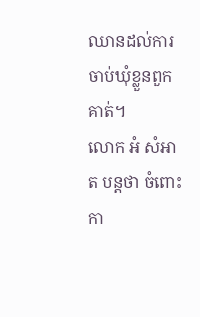ឈានដល់ការចាប់ឃុំខ្លួនពួកគាត់។
លោក អំ សំអាត បន្តថា ចំពោះកា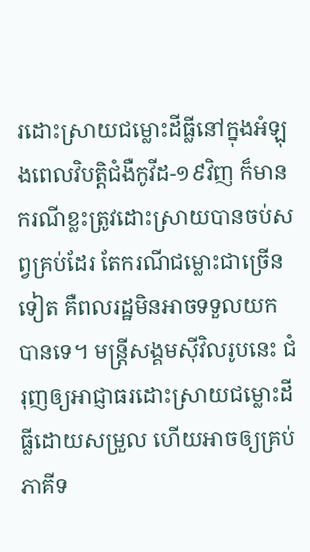រដោះស្រាយជម្លោះដីធ្លីនៅក្នុងអំឡុងពេលវិបត្តិជំងឺកូវីដ-១៩វិញ ក៏មានករណីខ្លះត្រូវដោះស្រាយបានចប់សព្វគ្រប់ដែរ តែករណីជម្លោះជាច្រើនទៀត គឺពលរដ្ឋមិនអាចទទួលយកបានទេ។ មន្ត្រីសង្គមស៊ីវិលរូបនេះ ជំរុញឲ្យអាជ្ញាធរដោះស្រាយជម្លោះដីធ្លីដោយសម្រួល ហើយអាចឲ្យគ្រប់ភាគីទ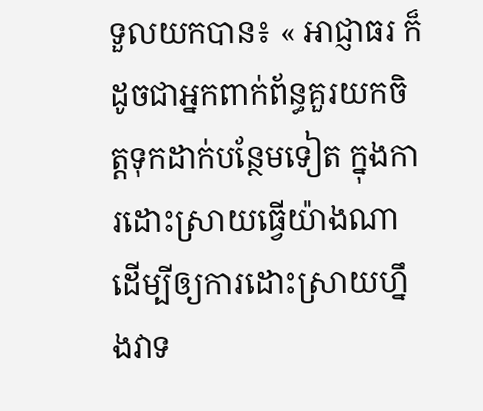ទួលយកបាន៖ « អាជ្ញាធរ ក៏ដូចជាអ្នកពាក់ព័ន្ធគួរយកចិត្តទុកដាក់បន្ថែមទៀត ក្នុងការដោះស្រាយធ្វើយ៉ាងណាដើម្បីឲ្យការដោះស្រាយហ្នឹងវាទ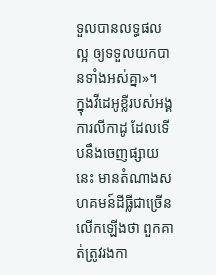ទួលបានលទ្ធផលល្អ ឲ្យទទួលយកបានទាំងអស់គ្នា»។
ក្នុងវីដេអូខ្លីរបស់អង្គការលីកាដូ ដែលទើបនឹងចេញផ្សាយនេះ មានតំណាងសហគមន៍ដីធ្លីជាច្រើនលើកឡើងថា ពួកគាត់ត្រូវរងកា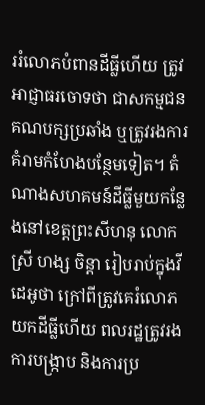ររំលោភបំពានដីធ្លីហើយ ត្រូវអាជ្ញាធរចោទថា ជាសកម្មជនគណបក្សប្រឆាំង ឬត្រូវរងការគំរាមកំហែងបន្ថែមទៀត។ តំណាងសហគមន៍ដីធ្លីមួយកន្លែងនៅខេត្តព្រះសីហនុ លោកស្រី ហង្ស ចិន្តា រៀបរាប់ក្នុងវីដេអូថា ក្រៅពីត្រូវគេរំលោភយកដីធ្លីហើយ ពលរដ្ឋត្រូវរងការបង្ក្រាប និងការប្រ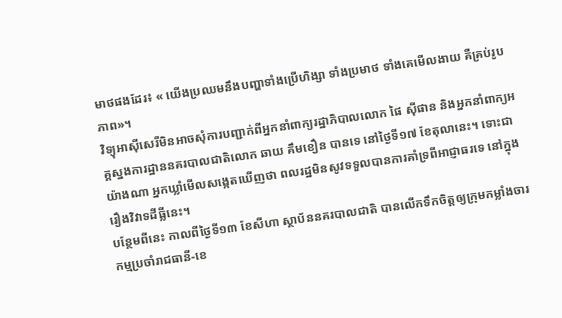មាថផងដែរ៖ « យើងប្រឈមនឹងបញ្ហាទាំងប្រើហិង្សា ទាំងប្រមាថ ទាំងគេមើលងាយ គឺគ្រប់រូបភាព»។
វិទ្យុអាស៊ីសេរីមិនអាចសុំការបញ្ជាក់ពីអ្នកនាំពាក្យរដ្ឋាភិបាលលោក ផៃ ស៊ីផាន និងអ្នកនាំពាក្យអគ្គស្នងការដ្ឋាននគរបាលជាតិលោក ឆាយ គឹមខឿន បានទេ នៅថ្ងៃទី១៧ ខែតុលានេះ។ ទោះជាយ៉ាងណា អ្នកឃ្លាំមើលសង្កេតឃើញថា ពលរដ្ឋមិនសូវទទួលបានការគាំទ្រពីអាជ្ញាធរទេ នៅក្នុងរឿងវិវាទដីធ្លីនេះ។
បន្ថែមពីនេះ កាលពីថ្ងៃទី១៣ ខែសីហា ស្ថាប័ននគរបាលជាតិ បានលើកទឹកចិត្តឲ្យក្រុមកម្លាំងចារកម្មប្រចាំរាជធានី-ខេ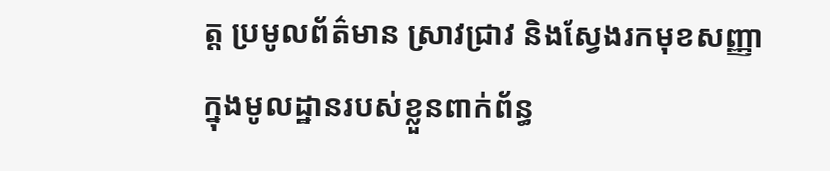ត្ត ប្រមូលព័ត៌មាន ស្រាវជ្រាវ និងស្វែងរកមុខសញ្ញាក្នុងមូលដ្ឋានរបស់ខ្លួនពាក់ព័ន្ធ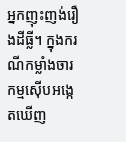អ្នកញុះញង់រឿងដីធ្លី។ ក្នុងករណីកម្លាំងចារកម្មស៊ើបអង្កេតឃើញ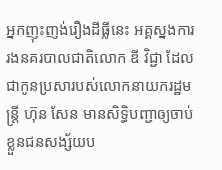អ្នកញុះញង់រឿងដីធ្លីនេះ អគ្គស្នងការរងនគរបាលជាតិលោក ឌី វិជ្ជា ដែលជាកូនប្រសារបស់លោកនាយករដ្ឋមន្ត្រី ហ៊ុន សែន មានសិទ្ធិបញ្ជាឲ្យចាប់ខ្លួនជនសង្ស័យប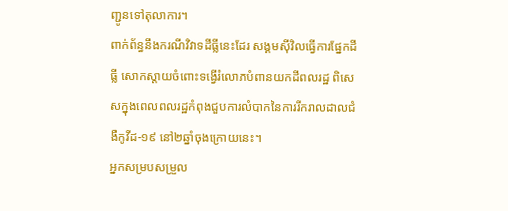ញ្ជូនទៅតុលាការ។
ពាក់ព័ន្ធនឹងករណីវិវាទដីធ្លីនេះដែរ សង្គមស៊ីវិលធ្វើការផ្នែកដីធ្លី សោកស្ដាយចំពោះទង្វើរំលោភបំពានយកដីពលរដ្ឋ ពិសេសក្នុងពេលពលរដ្ឋកំពុងជួបការលំបាកនៃការរីករាលដាលជំងឺកូវីដ-១៩ នៅ២ឆ្នាំចុងក្រោយនេះ។
អ្នកសម្របសម្រួល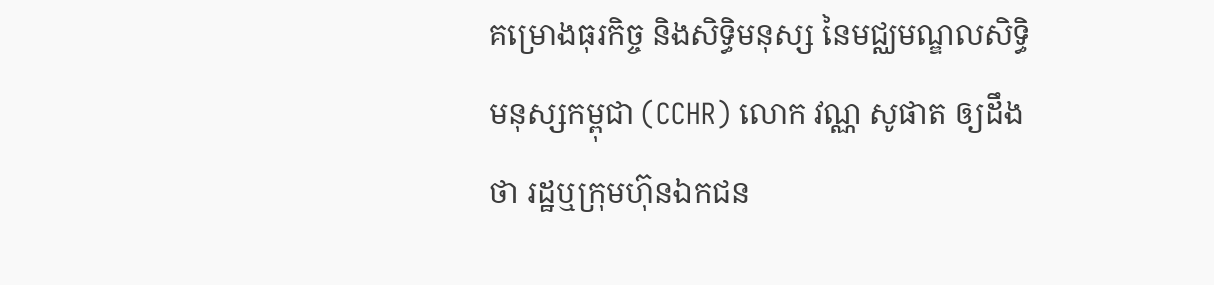គម្រោងធុរកិច្ច និងសិទ្ធិមនុស្ស នៃមជ្ឈមណ្ឌលសិទ្ធិមនុស្សកម្ពុជា (CCHR) លោក វណ្ណ សូផាត ឲ្យដឹងថា រដ្ឋឬក្រុមហ៊ុនឯកជន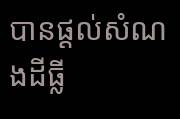បានផ្ដល់សំណងដីធ្លី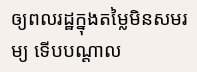ឲ្យពលរដ្ឋក្នុងតម្លៃមិនសមរម្យ ទើបបណ្ដាល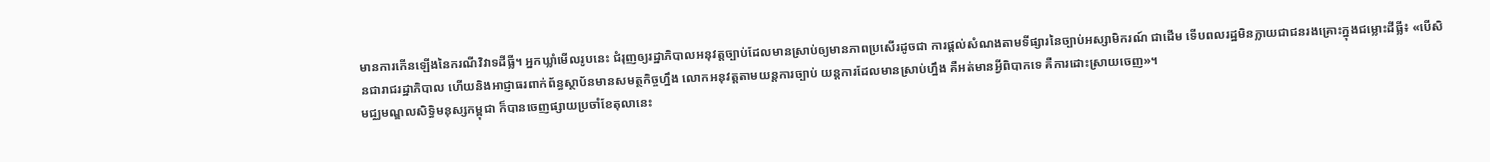មានការកើនឡើងនៃករណីវិវាទដីធ្លី។ អ្នកឃ្លាំមើលរូបនេះ ជំរុញឲ្យរដ្ឋាភិបាលអនុវត្តច្បាប់ដែលមានស្រាប់ឲ្យមានភាពប្រសើរដូចជា ការផ្ដល់សំណងតាមទីផ្សារនៃច្បាប់អស្សាមិករណ៍ ជាដើម ទើបពលរដ្ឋមិនក្លាយជាជនរងគ្រោះក្នុងជម្លោះដីធ្លី៖ «បើសិនជារាជរដ្ឋាភិបាល ហើយនិងអាជ្ញាធរពាក់ព័ន្ធស្ថាប័នមានសមត្ថកិច្ចហ្នឹង លោកអនុវត្តតាមយន្តការច្បាប់ យន្តការដែលមានស្រាប់ហ្នឹង គឺអត់មានអ្វីពិបាកទេ គឺការដោះស្រាយចេញ»។
មជ្ឈមណ្ឌលសិទ្ធិមនុស្សកម្ពុជា ក៏បានចេញផ្សាយប្រចាំខែតុលានេះ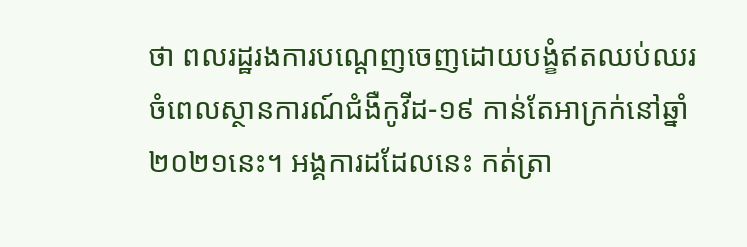ថា ពលរដ្ឋរងការបណ្ដេញចេញដោយបង្ខំឥតឈប់ឈរ ចំពេលស្ថានការណ៍ជំងឺកូវីដ-១៩ កាន់តែអាក្រក់នៅឆ្នាំ២០២១នេះ។ អង្គការដដែលនេះ កត់ត្រា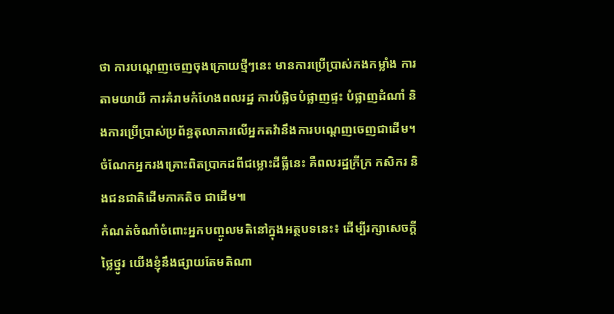ថា ការបណ្ដេញចេញចុងក្រោយថ្មីៗនេះ មានការប្រើប្រាស់កងកម្លាំង ការតាមយាយី ការគំរាមកំហែងពលរដ្ឋ ការបំផ្លិចបំផ្លាញផ្ទះ បំផ្លាញដំណាំ និងការប្រើប្រាស់ប្រព័ន្ធតុលាការលើអ្នកតវ៉ានឹងការបណ្ដេញចេញជាដើម។ ចំណែកអ្នករងគ្រោះពិតប្រាកដពីជម្លោះដីធ្លីនេះ គឺពលរដ្ឋក្រីក្រ កសិករ និងជនជាតិដើមភាគតិច ជាដើម៕
កំណត់ចំណាំចំពោះអ្នកបញ្ចូលមតិនៅក្នុងអត្ថបទនេះ៖ ដើម្បីរក្សាសេចក្ដីថ្លៃថ្នូរ យើងខ្ញុំនឹងផ្សាយតែមតិណា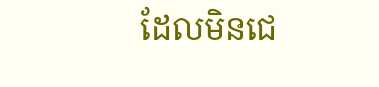ដែលមិនជេ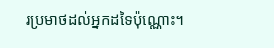រប្រមាថដល់អ្នកដទៃប៉ុណ្ណោះ។